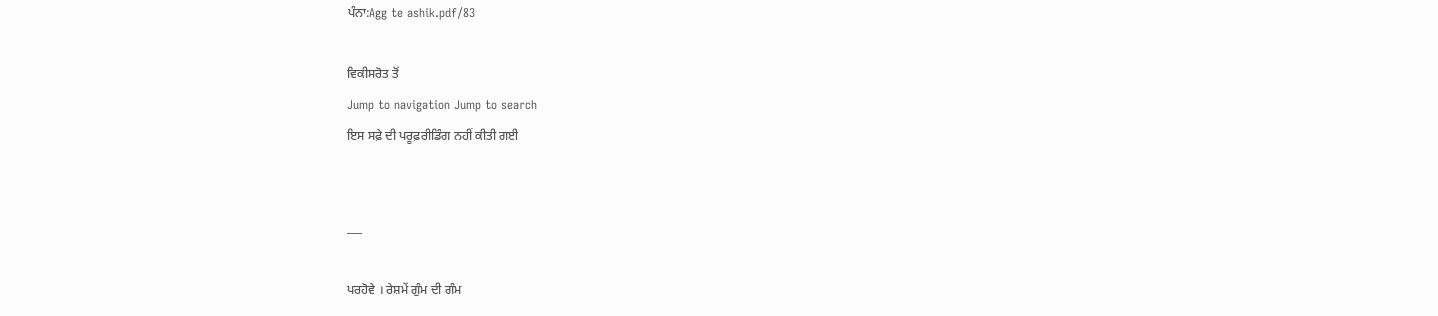ਪੰਨਾ:Agg te ashik.pdf/83

ਵਿਕੀਸਰੋਤ ਤੋਂ
Jump to navigation Jump to search
ਇਸ ਸਫ਼ੇ ਦੀ ਪਰੂਫ਼ਰੀਡਿੰਗ ਨਹੀਂ ਕੀਤੀ ਗਈ


___

ਪਰਹੋਵੇ । ਰੇਸ਼ਮੇਂ ਗੁੰਮ ਦੀ ਗੰਮ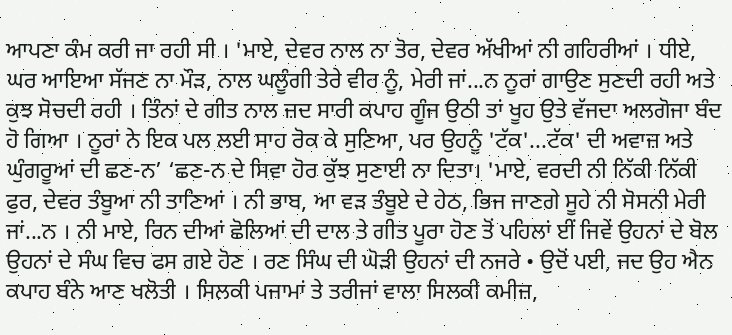ਆਪਣਾ ਕੰਮ ਕਰੀ ਜਾ ਰਹੀ ਸੀ । 'ਮਾਏ, ਦੇਵਰ ਨਾਲ ਨਾ ਤੋਰ, ਦੇਵਰ ਅੱਖੀਆਂ ਨੀ ਗਹਿਰੀਆਂ । ਧੀਏ, ਘਰ ਆਇਆ ਸੱਜਣ ਨਾ ਮੌੜ, ਨਾਲ ਘਲੂੰਗੀ ਤੇਰੇ ਵੀਰ ਨੂੰ, ਮੇਰੀ ਜਾਂ...ਨ ਨੂਰਾਂ ਗਾਉਣ ਸੁਣਦੀ ਰਹੀ ਅਤੇ ਕੁਝ ਸੋਚਦੀ ਰਹੀ । ਤਿੰਨਾਂ ਦੇ ਗੀਤ ਨਾਲ ਜ਼ਦ ਸਾਰੀ ਕਪਾਹ ਗੂੰਜ ਉਠੀ ਤਾਂ ਖੂਹ ਉਤੇ ਵੱਜਦਾ ਅਲਗੋਜਾ ਬੰਦ ਹੋ ਗਿਆ । ਨੂਰਾਂ ਨੇ ਇਕ ਪਲ ਲਈ ਸਾਹ ਰੋਕ ਕੇ ਸੁਣਿਆ, ਪਰ ਉਹਨੂੰ 'ਟੱਕ'...ਟੱਕ' ਦੀ ਅਵਾਜ਼ ਅਤੇ ਘੁੰਗਰੂਆਂ ਦੀ ਛਣ-ਨ’ ‘ਛਣ-ਨ ਦੇ ਸਿਵਾ ਹੋਰ ਕੁੱਝ ਸੁਣਾਈ ਨਾ ਦਿਤਾ। 'ਮਾਏ, ਵਰਦੀ ਨੀ ਨਿੱਕੀ ਨਿੱਕੀ ਫੁਰ, ਦੇਵਰ ਤੰਬੂਆ ਨੀ ਤਾਣਿਆਂ । ਨੀ ਭਾਬ, ਆ ਵੜ ਤੰਬੂਏ ਦੇ ਹੇਠ, ਭਿਜ ਜਾਣਗੇ ਸੂਹੇ ਨੀ ਸੋਸਨੀ ਮੇਰੀ ਜਾਂ...ਨ । ਨੀ ਮਾਏ, ਰਿਨ ਦੀਆਂ ਛੋਲਿਆਂ ਦੀ ਦਾਲ ਤੇ ਗੀਤ ਪੂਰਾ ਹੋਣ ਤੋਂ ਪਹਿਲਾਂ ਈਂ ਜਿਵੇਂ ਉਹਨਾਂ ਦੇ ਬੋਲ ਉਹਨਾਂ ਦੇ ਸੰਘ ਵਿਚ ਫਸ ਗਏ ਹੋਣ । ਰਣ ਸਿੰਘ ਦੀ ਘੋੜੀ ਉਹਨਾਂ ਦੀ ਨਜਰੇ • ਉਦੋਂ ਪਈ, ਜਦ ਉਹ ਐਨ ਕਪਾਹ ਬੰਨੇ ਆਣ ਖਲੋਤੀ । ਸਿਲਕੀ ਪਜਾਮਾਂ ਤੇ ਤਰੀਜਾਂ ਵਾਲਾ ਸਿਲਕੀ ਕਮੀਜ਼,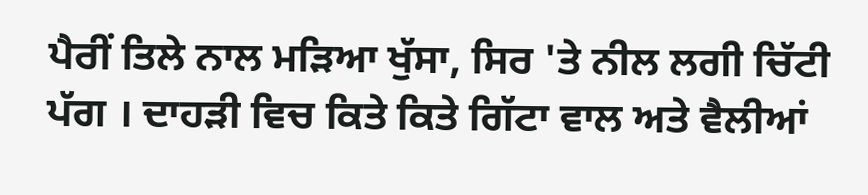ਪੈਰੀਂ ਤਿਲੇ ਨਾਲ ਮੜਿਆ ਖੁੱਸਾ, ਸਿਰ 'ਤੇ ਨੀਲ ਲਗੀ ਚਿੱਟੀ ਪੱਗ । ਦਾਹੜੀ ਵਿਚ ਕਿਤੇ ਕਿਤੇ ਗਿੱਟਾ ਵਾਲ ਅਤੇ ਵੈਲੀਆਂ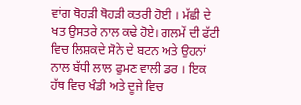ਵਾਂਗ ਥੋਹੜੀ ਥੋਹੜੀ ਕਤਰੀ ਹੋਈ । ਮੱਛੀ ਦੇ ਖਤ ਉਸਤਰੇ ਨਾਲ ਕਢੇ ਹੋਏ। ਗਲਮੇਂ ਦੀ ਫੱਟੀ ਵਿਚ ਲਿਸ਼ਕਦੇ ਸੋਨੇ ਦੇ ਬਟਨ ਅਤੇ ਉਹਨਾਂ ਨਾਲ ਬੱਧੀ ਲਾਲ ਫੁਮਣ ਵਾਲੀ ਡਰ । ਇਕ ਹੱਥ ਵਿਚ ਖੰਡੀ ਅਤੇ ਦੂਜੇ ਵਿਚ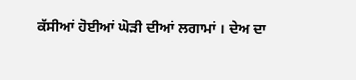ਕੱਸੀਆਂ ਹੋਈਆਂ ਘੋੜੀ ਦੀਆਂ ਲਗਾਮਾਂ । ਦੇਅ ਦਾ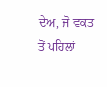ਦੇਅ, ਜੋ ਵਕਤ ਤੋਂ ਪਹਿਲਾਂ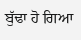ਬੁੱਢਾ ਹੋ ਗਿਆ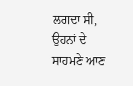ਲਗਦਾ ਸੀ, ਉਹਨਾਂ ਦੇ ਸਾਹਮਣੇ ਆਣ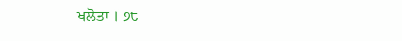ਖਲੋਤਾ । ੭੮